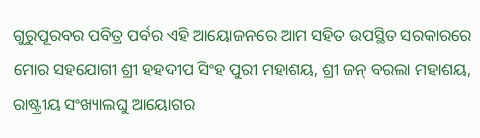ଗୁରୁପୂରବର ପବିତ୍ର ପର୍ବର ଏହି ଆୟୋଜନରେ ଆମ ସହିତ ଉପସ୍ଥିତ ସରକାରରେ ମୋର ସହଯୋଗୀ ଶ୍ରୀ ହହଦୀପ ସିଂହ ପୁରୀ ମହାଶୟ, ଶ୍ରୀ ଜନ୍ ବରଲା ମହାଶୟ, ରାଷ୍ଟ୍ରୀୟ ସଂଖ୍ୟାଲଘୁ ଆୟୋଗର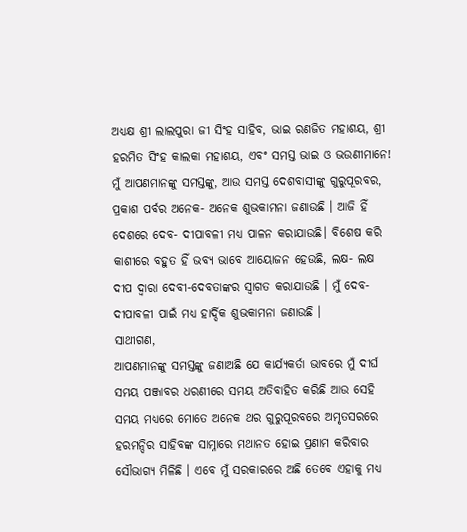ଅଧ୍ୟକ୍ଷ ଶ୍ରୀ ଲାଲପୁରା ଜୀ ସିଂହ ସାହିବ, ଭାଇ ରଣଜିତ ମହାଶୟ, ଶ୍ରୀ ହରମିତ ସିଂହ କାଲକା ମହାଶୟ, ଏବଂ ସମସ୍ତ ଭାଇ ଓ ଭଉଣୀମାନେ!
ମୁଁ ଆପଣମାନଙ୍କୁ ସମସ୍ତଙ୍କୁ, ଆଉ ସମସ୍ତ ଦେଶବାସୀଙ୍କୁ ଗୁରୁପୂରବର, ପ୍ରକାଶ ପର୍ବର ଅନେକ- ଅନେକ ଶୁଭକାମନା ଜଣାଉଛି । ଆଜି ହିଁ ଦେଶରେ ଦେବ- ଦୀପାବଳୀ ମଧ୍ୟ ପାଳନ କରାଯାଉଛି। ବିଶେଷ କରି କାଶୀରେ ବହୁତ ହିଁ ଭବ୍ୟ ଭାବେ ଆୟୋଜନ ହେଉଛି, ଲକ୍ଷ- ଲକ୍ଷ ଦୀପ ଦ୍ୱାରା ଦେବୀ-ଦେବତାଙ୍କର ସ୍ୱାଗତ କରାଯାଉଛି । ମୁଁ ଦେବ- ଦୀପାବଳୀ ପାଇଁ ମଧ୍ୟ ହାର୍ଦ୍ଦିକ ଶୁଭକାମନା ଜଣାଉଛି ।
ସାଥୀଗଣ,
ଆପଣମାନଙ୍କୁ ସମସ୍ତଙ୍କୁ ଜଣାଅଛି ଯେ କାର୍ଯ୍ୟକର୍ତା ଭାବରେ ମୁଁ ଦୀର୍ଘ ସମୟ ପଞ୍ଜାବର ଧରଣୀରେ ସମୟ ଅତିବାହିତ କରିଛି ଆଉ ସେହି ସମୟ ମଧ୍ୟରେ ମୋତେ ଅନେକ ଥର ଗୁରୁପୂରବରେ ଅମୃତସରରେ ହରମନ୍ଦିର ସାହିବଙ୍କ ସାମ୍ନାରେ ମଥାନତ ହୋଇ ପ୍ରଣାମ କରିବାର ସୌଭାଗ୍ୟ ମିଳିଛି । ଏବେ ମୁଁ ସରକାରରେ ଅଛି ତେବେ ଏହାକୁ ମଧ୍ୟ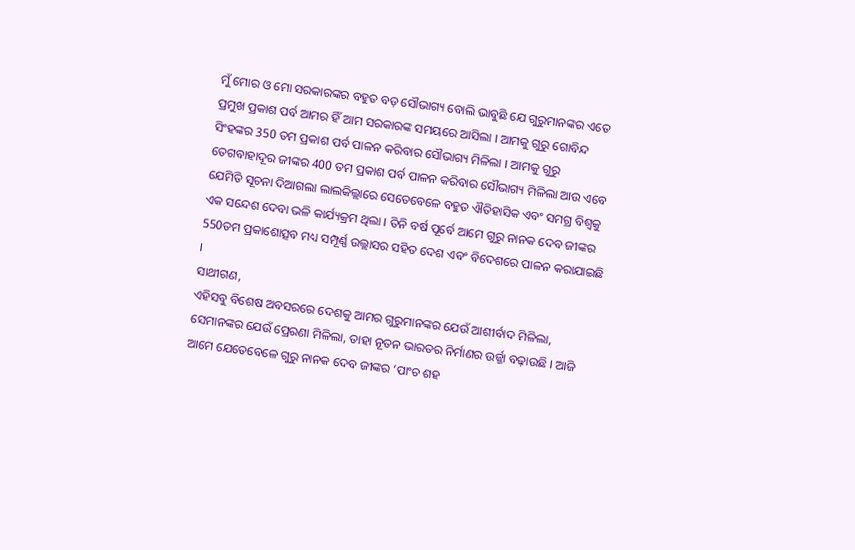ମୁଁ ମୋର ଓ ମୋ ସରକାରଙ୍କର ବହୁତ ବଡ଼ ସୌଭାଗ୍ୟ ବୋଲି ଭାବୁଛି ଯେ ଗୁରୁମାନଙ୍କର ଏତେ ପ୍ରମୁଖ ପ୍ରକାଶ ପର୍ବ ଆମର ହିଁ ଆମ ସରକାରଙ୍କ ସମୟରେ ଆସିଲା । ଆମକୁ ଗୁରୁ ଗୋବିନ୍ଦ ସିଂହଙ୍କର 350 ତମ ପ୍ରକାଶ ପର୍ବ ପାଳନ କରିବାର ସୌଭାଗ୍ୟ ମିଳିଲା । ଆମକୁ ଗୁରୁ ତେଗବାହାଦୂର ଜୀଙ୍କର 400 ତମ ପ୍ରକାଶ ପର୍ବ ପାଳନ କରିବାର ସୌଭାଗ୍ୟ ମିଳିଲା ଆଉ ଏବେ ଯେମିତି ସୂଚନା ଦିଆଗଲା ଲାଲକିଲ୍ଲାରେ ସେତେବେଳେ ବହୁତ ଐତିହାସିକ ଏବଂ ସମଗ୍ର ବିଶ୍ୱକୁ ଏକ ସନ୍ଦେଶ ଦେବା ଭଳି କାର୍ଯ୍ୟକ୍ରମ ଥିଲା । ତିନି ବର୍ଷ ପୂର୍ବେ ଆମେ ଗୁରୁ ନାନକ ଦେବ ଜୀଙ୍କର 550ତମ ପ୍ରକାଶୋତ୍ସବ ମଧ୍ୟ ସମ୍ପୂର୍ଣ୍ଣ ଉଲ୍ଲାସର ସହିତ ଦେଶ ଏବଂ ବିଦେଶରେ ପାଳନ କରାଯାଇଛି ।
ସାଥୀଗଣ,
ଏହିସବୁ ବିଶେଷ ଅବସରରେ ଦେଶକୁ ଆମର ଗୁରୁମାନଙ୍କର ଯେଉଁ ଆଶୀର୍ବାଦ ମିଳିଲା, ସେମାନଙ୍କର ଯେଉଁ ପ୍ରେରଣା ମିଳିଲା, ତାହା ନୂତନ ଭାରତର ନିର୍ମାଣର ଉର୍ଜ୍ଜା ବଢ଼ାଉଛି । ଆଜି ଆମେ ଯେତେବେଳେ ଗୁରୁ ନାନକ ଦେବ ଜୀଙ୍କର ‘ପାଂଚ ଶହ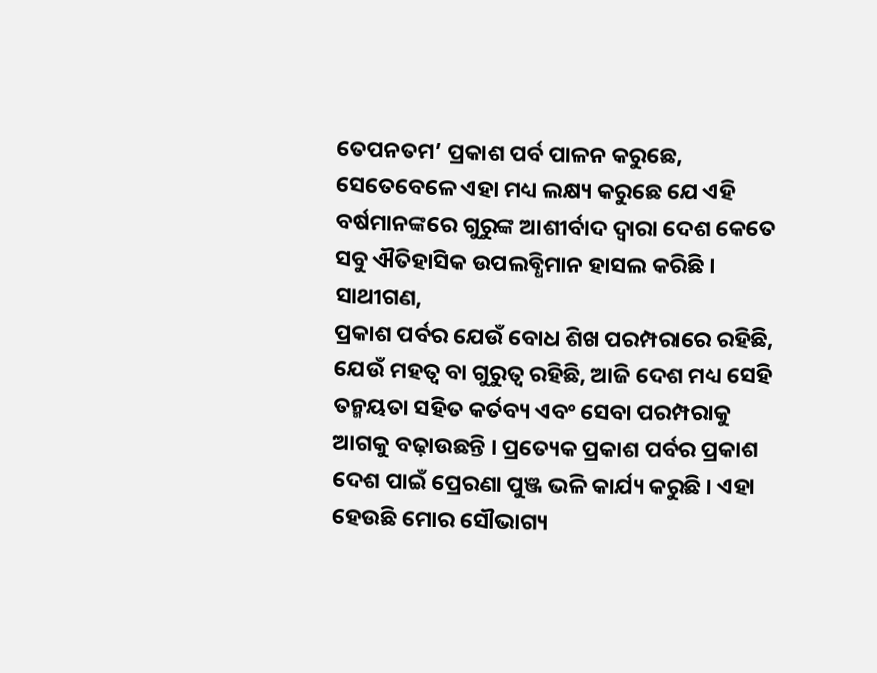ତେପନତମ’ ପ୍ରକାଶ ପର୍ବ ପାଳନ କରୁଛେ, ସେତେବେଳେ ଏହା ମଧ୍ୟ ଲକ୍ଷ୍ୟ କରୁଛେ ଯେ ଏହି ବର୍ଷମାନଙ୍କରେ ଗୁରୁଙ୍କ ଆଶୀର୍ବାଦ ଦ୍ୱାରା ଦେଶ କେତେ ସବୁ ଐତିହାସିକ ଉପଲବ୍ଧିମାନ ହାସଲ କରିଛି ।
ସାଥୀଗଣ,
ପ୍ରକାଶ ପର୍ବର ଯେଉଁ ବୋଧ ଶିଖ ପରମ୍ପରାରେ ରହିଛି, ଯେଉଁ ମହତ୍ୱ ବା ଗୁରୁତ୍ୱ ରହିଛି, ଆଜି ଦେଶ ମଧ୍ୟ ସେହି ତନ୍ମୟତା ସହିତ କର୍ତବ୍ୟ ଏବଂ ସେବା ପରମ୍ପରାକୁ ଆଗକୁ ବଢ଼ାଉଛନ୍ତି । ପ୍ରତ୍ୟେକ ପ୍ରକାଶ ପର୍ବର ପ୍ରକାଶ ଦେଶ ପାଇଁ ପ୍ରେରଣା ପୁଞ୍ଜ ଭଳି କାର୍ଯ୍ୟ କରୁଛି । ଏହା ହେଉଛି ମୋର ସୌଭାଗ୍ୟ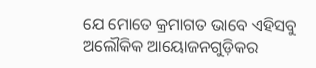ଯେ ମୋତେ କ୍ରମାଗତ ଭାବେ ଏହିସବୁ ଅଲୌକିକ ଆୟୋଜନଗୁଡ଼ିକର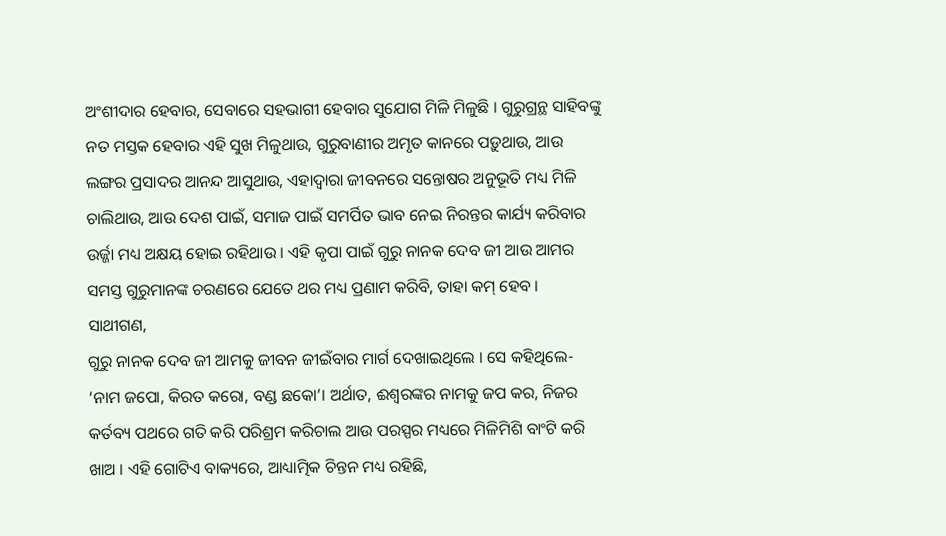ଅଂଶୀଦାର ହେବାର, ସେବାରେ ସହଭାଗୀ ହେବାର ସୁଯୋଗ ମିଳି ମିଳୁଛି । ଗୁରୁଗ୍ରନ୍ଥ ସାହିବଙ୍କୁ ନତ ମସ୍ତକ ହେବାର ଏହି ସୁଖ ମିଳୁଥାଉ, ଗୁରୁବାଣୀର ଅମୃତ କାନରେ ପଡ଼ୁଥାଉ, ଆଉ ଲଙ୍ଗର ପ୍ରସାଦର ଆନନ୍ଦ ଆସୁଥାଉ, ଏହାଦ୍ୱାରା ଜୀବନରେ ସନ୍ତୋଷର ଅନୁଭୂତି ମଧ୍ୟ ମିଳି ଚାଲିଥାଉ, ଆଉ ଦେଶ ପାଇଁ, ସମାଜ ପାଇଁ ସମର୍ପିତ ଭାବ ନେଇ ନିରନ୍ତର କାର୍ଯ୍ୟ କରିବାର ଉର୍ଜ୍ଜା ମଧ୍ୟ ଅକ୍ଷୟ ହୋଇ ରହିଥାଉ । ଏହି କୃପା ପାଇଁ ଗୁରୁ ନାନକ ଦେବ ଜୀ ଆଉ ଆମର ସମସ୍ତ ଗୁରୁମାନଙ୍କ ଚରଣରେ ଯେତେ ଥର ମଧ୍ୟ ପ୍ରଣାମ କରିବି, ତାହା କମ୍ ହେବ ।
ସାଥୀଗଣ,
ଗୁରୁ ନାନକ ଦେବ ଜୀ ଆମକୁ ଜୀବନ ଜୀଇଁବାର ମାର୍ଗ ଦେଖାଇଥିଲେ । ସେ କହିଥିଲେ- ‘ନାମ ଜପୋ, କିରତ କରୋ, ବଣ୍ଡ ଛକୋ’। ଅର୍ଥାତ, ଈଶ୍ୱରଙ୍କର ନାମକୁ ଜପ କର, ନିଜର କର୍ତବ୍ୟ ପଥରେ ଗତି କରି ପରିଶ୍ରମ କରିଚାଲ ଆଉ ପରସ୍ପର ମଧ୍ୟରେ ମିଳିମିଶି ବାଂଟି କରି ଖାଅ । ଏହି ଗୋଟିଏ ବାକ୍ୟରେ, ଆଧ୍ୟାତ୍ମିକ ଚିନ୍ତନ ମଧ୍ୟ ରହିଛି,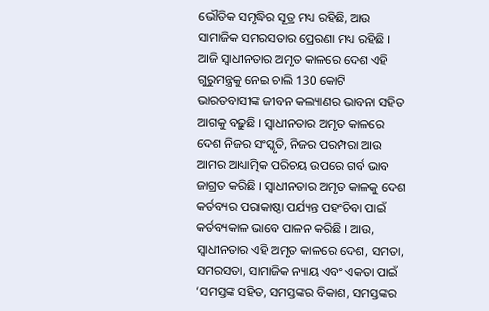ଭୌତିକ ସମୃଦ୍ଧିର ସୂତ୍ର ମଧ୍ୟ ରହିଛି, ଆଉ ସାମାଜିକ ସମରସତାର ପ୍ରେରଣା ମଧ୍ୟ ରହିଛି । ଆଜି ସ୍ୱାଧୀନତାର ଅମୃତ କାଳରେ ଦେଶ ଏହି ଗୁରୁମନ୍ତ୍ରକୁ ନେଇ ଚାଲି 130 କୋଟି ଭାରତବାସୀଙ୍କ ଜୀବନ କଲ୍ୟାଣର ଭାବନା ସହିତ ଆଗକୁ ବଢ଼ୁଛି । ସ୍ୱାଧୀନତାର ଅମୃତ କାଳରେ ଦେଶ ନିଜର ସଂସ୍କୃତି, ନିଜର ପରମ୍ପରା ଆଉ ଆମର ଆଧ୍ୟାତ୍ମିକ ପରିଚୟ ଉପରେ ଗର୍ବ ଭାବ ଜାଗ୍ରତ କରିଛି । ସ୍ୱାଧୀନତାର ଅମୃତ କାଳକୁ ଦେଶ କର୍ତବ୍ୟର ପରାକାଷ୍ଠା ପର୍ଯ୍ୟନ୍ତ ପହଂଚିବା ପାଇଁ କର୍ତବ୍ୟକାଳ ଭାବେ ପାଳନ କରିଛି । ଆଉ, ସ୍ୱାଧୀନତାର ଏହି ଅମୃତ କାଳରେ ଦେଶ, ସମତା, ସମରସତା, ସାମାଜିକ ନ୍ୟାୟ ଏବଂ ଏକତା ପାଇଁ ‘ସମସ୍ତଙ୍କ ସହିତ, ସମସ୍ତଙ୍କର ବିକାଶ, ସମସ୍ତଙ୍କର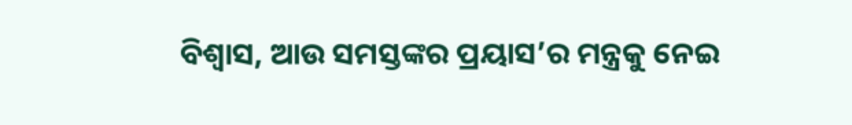ବିଶ୍ୱାସ, ଆଉ ସମସ୍ତଙ୍କର ପ୍ରୟାସ’ର ମନ୍ତ୍ରକୁ ନେଇ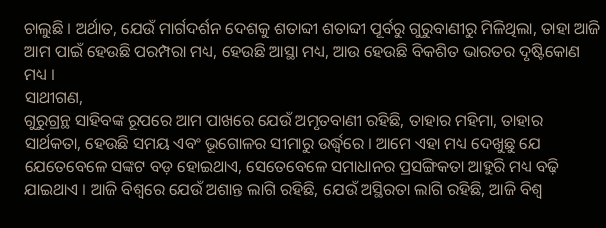ଚାଲୁଛି । ଅର୍ଥାତ, ଯେଉଁ ମାର୍ଗଦର୍ଶନ ଦେଶକୁ ଶତାବ୍ଦୀ ଶତାବ୍ଦୀ ପୂର୍ବରୁ ଗୁରୁବାଣୀରୁ ମିଳିଥିଲା, ତାହା ଆଜି ଆମ ପାଇଁ ହେଉଛି ପରମ୍ପରା ମଧ୍ୟ, ହେଉଛି ଆସ୍ଥା ମଧ୍ୟ, ଆଉ ହେଉଛି ବିକଶିତ ଭାରତର ଦୃଷ୍ଟିକୋଣ ମଧ୍ୟ ।
ସାଥୀଗଣ,
ଗୁରୁଗ୍ରନ୍ଥ ସାହିବଙ୍କ ରୂପରେ ଆମ ପାଖରେ ଯେଉଁ ଅମୃତବାଣୀ ରହିଛି, ତାହାର ମହିମା, ତାହାର ସାର୍ଥକତା, ହେଉଛି ସମୟ ଏବଂ ଭୂଗୋଳର ସୀମାରୁ ଉର୍ଦ୍ଧ୍ୱରେ । ଆମେ ଏହା ମଧ୍ୟ ଦେଖୁଛୁ ଯେ ଯେତେବେଳେ ସଙ୍କଟ ବଡ଼ ହୋଇଥାଏ, ସେତେବେଳେ ସମାଧାନର ପ୍ରସଙ୍ଗିକତା ଆହୁରି ମଧ୍ୟ ବଢ଼ି ଯାଇଥାଏ । ଆଜି ବିଶ୍ୱରେ ଯେଉଁ ଅଶାନ୍ତ ଲାଗି ରହିଛି, ଯେଉଁ ଅସ୍ଥିରତା ଲାଗି ରହିଛି, ଆଜି ବିଶ୍ୱ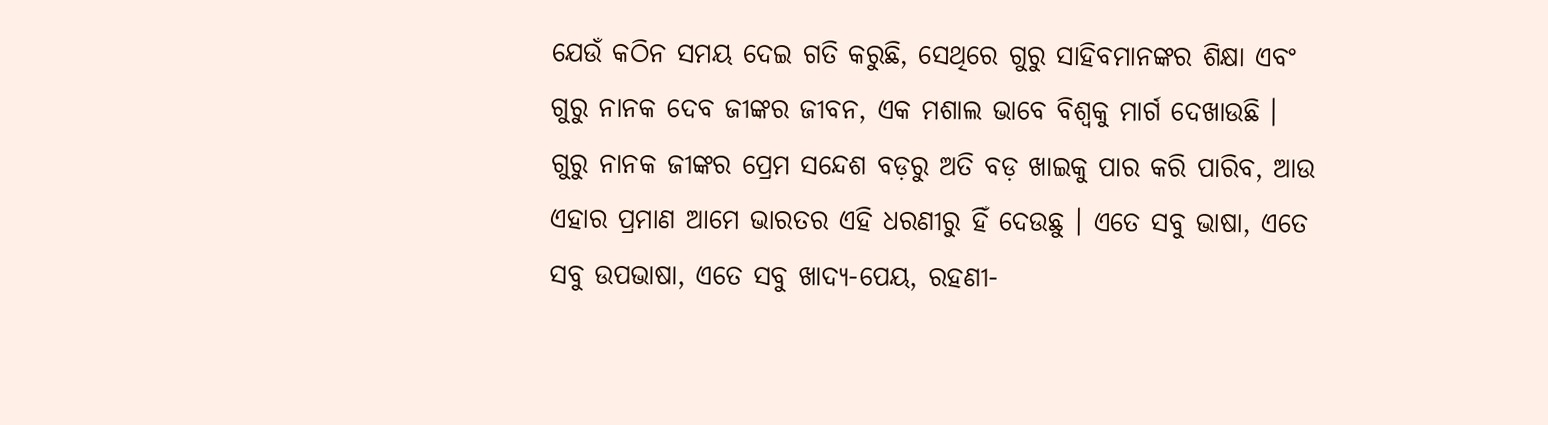ଯେଉଁ କଠିନ ସମୟ ଦେଇ ଗତି କରୁଛି, ସେଥିରେ ଗୁରୁ ସାହିବମାନଙ୍କର ଶିକ୍ଷା ଏବଂ ଗୁରୁ ନାନକ ଦେବ ଜୀଙ୍କର ଜୀବନ, ଏକ ମଶାଲ ଭାବେ ବିଶ୍ୱକୁ ମାର୍ଗ ଦେଖାଉଛି । ଗୁରୁ ନାନକ ଜୀଙ୍କର ପ୍ରେମ ସନ୍ଦେଶ ବଡ଼ରୁ ଅତି ବଡ଼ ଖାଇକୁ ପାର କରି ପାରିବ, ଆଉ ଏହାର ପ୍ରମାଣ ଆମେ ଭାରତର ଏହି ଧରଣୀରୁ ହିଁ ଦେଉଛୁ । ଏତେ ସବୁ ଭାଷା, ଏତେ ସବୁ ଉପଭାଷା, ଏତେ ସବୁ ଖାଦ୍ୟ-ପେୟ, ରହଣୀ-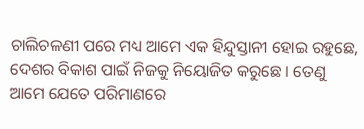ଚାଲିଚଳଣୀ ପରେ ମଧ୍ୟ ଆମେ ଏକ ହିନ୍ଦୁସ୍ତାନୀ ହୋଇ ରହୁଛେ, ଦେଶର ବିକାଶ ପାଇଁ ନିଜକୁ ନିୟୋଜିତ କରୁଛେ । ତେଣୁ ଆମେ ଯେତେ ପରିମାଣରେ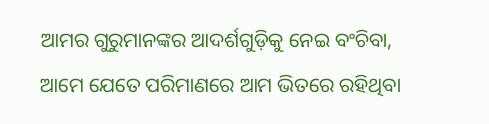ଆମର ଗୁରୁମାନଙ୍କର ଆଦର୍ଶଗୁଡ଼ିକୁ ନେଇ ବଂଚିବା, ଆମେ ଯେତେ ପରିମାଣରେ ଆମ ଭିତରେ ରହିଥିବା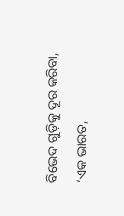ବିଭେଦ ଗୁଡ଼ିକୁ ଦୂର କରିବା, ‘ଏକ ଭାରତ,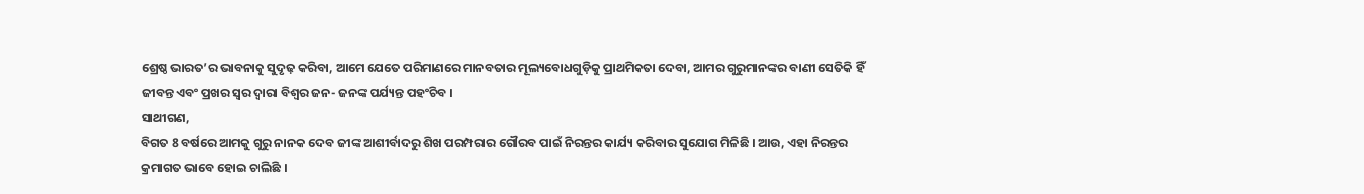ଶ୍ରେଷ୍ଠ ଭାରତ’ର ଭାବନାକୁ ସୁଦୃଢ଼ କରିବା, ଆମେ ଯେତେ ପରିମାଣରେ ମାନବତାର ମୂଲ୍ୟବୋଧଗୁଡ଼ିକୁ ପ୍ରାଥମିକତା ଦେବା, ଆମର ଗୁରୁମାନଙ୍କର ବାଣୀ ସେତିକି ହିଁ ଜୀବନ୍ତ ଏବଂ ପ୍ରଖର ସ୍ୱର ଦ୍ୱାରା ବିଶ୍ୱର ଜନ- ଜନଙ୍କ ପର୍ଯ୍ୟନ୍ତ ପହଂଚିବ ।
ସାଥୀଗଣ,
ବିଗତ 8 ବର୍ଷରେ ଆମକୁ ଗୁରୁ ନାନକ ଦେବ ଜୀଙ୍କ ଆଶୀର୍ବାଦରୁ ଶିଖ ପରମ୍ପରାର ଗୌରବ ପାଇଁ ନିରନ୍ତର କାର୍ଯ୍ୟ କରିବାର ସୁଯୋଗ ମିଳିଛି । ଆଉ, ଏହା ନିରନ୍ତର କ୍ରମାଗତ ଭାବେ ହୋଇ ଚାଲିଛି ।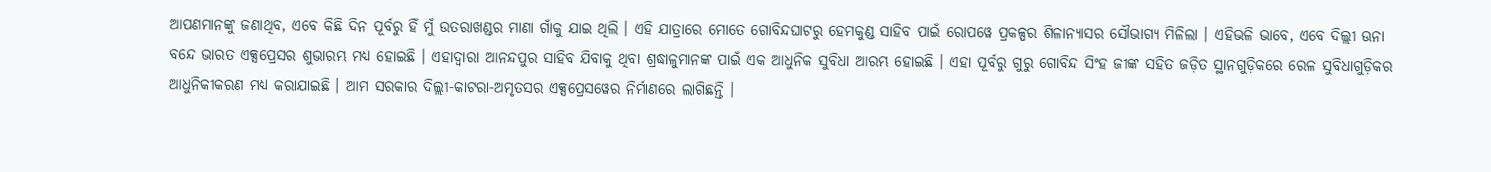ଆପଣମାନଙ୍କୁ ଜଣାଥିବ, ଏବେ କିଛି ଦିନ ପୂର୍ବରୁ ହିଁ ମୁଁ ଉତରାଖଣ୍ଡର ମାଣା ଗାଁକୁ ଯାଇ ଥିଲି । ଏହି ଯାତ୍ରାରେ ମୋତେ ଗୋବିନ୍ଦଘାଟରୁ ହେମକୁଣ୍ଡ ସାହିବ ପାଇଁ ରୋପୱେ ପ୍ରକଳ୍ପର ଶିଳାନ୍ୟାସର ସୌଭାଗ୍ୟ ମିଳିଲା । ଏହିଭଳି ଭାବେ, ଏବେ ଦିଲ୍ଲୀ ଊନା ବନ୍ଦେ ଭାରତ ଏକ୍ସପ୍ରେସର ଶୁଭାରମ୍ଭ ମଧ୍ୟ ହୋଇଛି । ଏହାଦ୍ୱାରା ଆନନ୍ଦପୁର ସାହିବ ଯିବାକୁ ଥିବା ଶ୍ରଦ୍ଧାଳୁମାନଙ୍କ ପାଇଁ ଏକ ଆଧୁନିକ ସୁବିଧା ଆରମ୍ଭ ହୋଇଛି । ଏହା ପୂର୍ବରୁ ଗୁରୁ ଗୋବିନ୍ଦ ସିଂହ ଜୀଙ୍କ ସହିତ ଜଡ଼ିତ ସ୍ଥାନଗୁଡ଼ିକରେ ରେଳ ସୁବିଧାଗୁଡ଼ିକର ଆଧୁନିକୀକରଣ ମଧ୍ୟ କରାଯାଇଛି । ଆମ ସରକାର ଦିଲ୍ଲୀ-କାଟରା-ଅମୃତସର ଏକ୍ସପ୍ରେସୱେର ନିର୍ମାଣରେ ଲାଗିଛନ୍ତି ।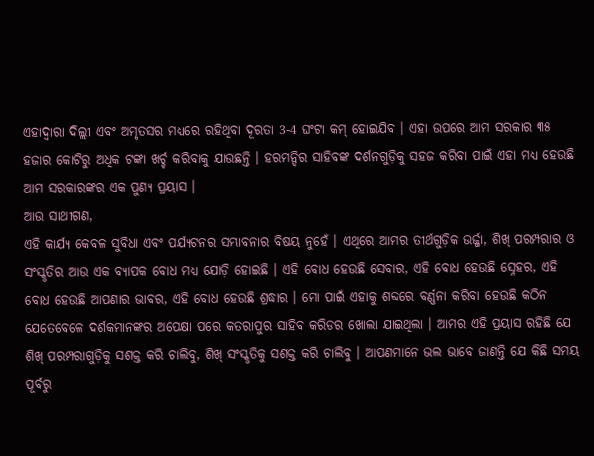ଏହାଦ୍ୱାରା ଦିଲ୍ଲୀ ଏବଂ ଅମୃତସର ମଧ୍ୟରେ ରହିଥିବା ଦୂରତା 3-4 ଘଂଟା କମ୍ ହୋଇଯିବ । ଏହା ଉପରେ ଆମ ସରକାର ୩୫ ହଜାର କୋଟିରୁ ଅଧିକ ଟଙ୍କା ଖର୍ଚ୍ଚ କରିବାକୁ ଯାଉଛନ୍ତି । ହରମନ୍ଦିର ସାହିବଙ୍କ ଦର୍ଶନଗୁଡ଼ିକୁ ସହଜ କରିବା ପାଇଁ ଏହା ମଧ୍ୟ ହେଉଛି ଆମ ସରକାରଙ୍କର ଏକ ପୁଣ୍ୟ ପ୍ରୟାସ ।
ଆଉ ସାଥୀଗଣ,
ଏହି କାର୍ଯ୍ୟ କେବଳ ସୁବିଧା ଏବଂ ପର୍ଯ୍ୟଟନର ସମ୍ଭାବନାର ବିଷୟ ନୁହେଁ । ଏଥିରେ ଆମର ତୀର୍ଥଗୁଡ଼ିକ ଉର୍ଜ୍ଜା, ଶିଖ୍ ପରମ୍ପରାର ଓ ସଂସ୍କୃତିର ଆଉ ଏକ ବ୍ୟାପକ ବୋଧ ମଧ୍ୟ ଯୋଡ଼ି ହୋଇଛି । ଏହି ବୋଧ ହେଉଛି ସେବାର, ଏହି ବୋଧ ହେଉଛି ସ୍ନେହର, ଏହି ବୋଧ ହେଉଛି ଆପଣାର ଭାବର, ଏହି ବୋଧ ହେଉଛି ଶ୍ରଦ୍ଧାର । ମୋ ପାଇଁ ଏହାକୁ ଶବ୍ଦରେ ବର୍ଣ୍ଣନା କରିବା ହେଉଛି କଠିନ ଯେତେବେଳେ ଦର୍ଶକମାନଙ୍କର ଅପେକ୍ଷା ପରେ କତରାପୁର ସାହିବ କରିଡର ଖୋଲା ଯାଇଥିଲା । ଆମର ଏହି ପ୍ରୟାସ ରହିଛି ଯେ ଶିଖ୍ ପରମ୍ପରାଗୁଡ଼ିକୁ ସଶକ୍ତ କରି ଚାଲିବୁ, ଶିଖ୍ ସଂସ୍କୃତିକୁ ସଶକ୍ତ କରି ଚାଲିବୁ । ଆପଣମାନେ ଭଲ ଭାବେ ଜାଣନ୍ତି ଯେ କିଛି ସମୟ ପୂର୍ବରୁ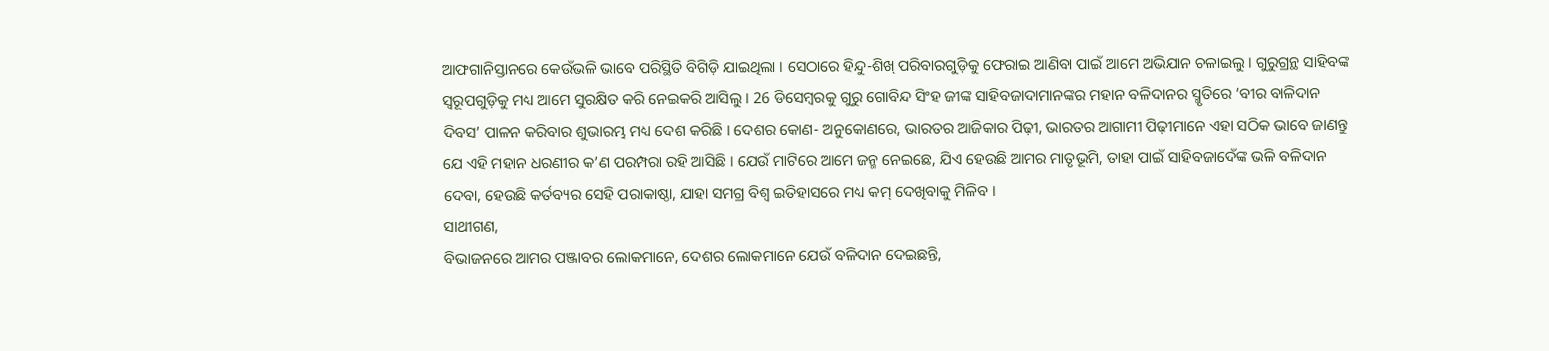ଆଫଗାନିସ୍ତାନରେ କେଉଁଭଳି ଭାବେ ପରିସ୍ଥିତି ବିଗିଡ଼ି ଯାଇଥିଲା । ସେଠାରେ ହିନ୍ଦୁ-ଶିଖ୍ ପରିବାରଗୁଡ଼ିକୁ ଫେରାଇ ଆଣିବା ପାଇଁ ଆମେ ଅଭିଯାନ ଚଳାଇଲୁ । ଗୁରୁଗ୍ରନ୍ଥ ସାହିବଙ୍କ ସ୍ୱରୂପଗୁଡ଼ିକୁ ମଧ୍ୟ ଆମେ ସୁରକ୍ଷିତ କରି ନେଇକରି ଆସିଲୁ । 26 ଡିସେମ୍ବରକୁ ଗୁରୁ ଗୋବିନ୍ଦ ସିଂହ ଜୀଙ୍କ ସାହିବଜାଦାମାନଙ୍କର ମହାନ ବଳିଦାନର ସ୍ମୃତିରେ ‘ବୀର ବାଳିଦାନ ଦିବସ’ ପାଳନ କରିବାର ଶୁଭାରମ୍ଭ ମଧ୍ୟ ଦେଶ କରିଛି । ଦେଶର କୋଣ- ଅନୁକୋଣରେ, ଭାରତର ଆଜିକାର ପିଢ଼ୀ, ଭାରତର ଆଗାମୀ ପିଢ଼ୀମାନେ ଏହା ସଠିକ ଭାବେ ଜାଣନ୍ତୁ ଯେ ଏହି ମହାନ ଧରଣୀର କ’ଣ ପରମ୍ପରା ରହି ଆସିଛି । ଯେଉଁ ମାଟିରେ ଆମେ ଜନ୍ମ ନେଇଛେ, ଯିଏ ହେଉଛି ଆମର ମାତୃଭୂମି, ତାହା ପାଇଁ ସାହିବଜାଦେଁଙ୍କ ଭଳି ବଳିଦାନ ଦେବା, ହେଉଛି କର୍ତବ୍ୟର ସେହି ପରାକାଷ୍ଠା, ଯାହା ସମଗ୍ର ବିଶ୍ୱ ଇତିହାସରେ ମଧ୍ୟ କମ୍ ଦେଖିବାକୁ ମିଳିବ ।
ସାଥୀଗଣ,
ବିଭାଜନରେ ଆମର ପଞ୍ଜାବର ଲୋକମାନେ, ଦେଶର ଲୋକମାନେ ଯେଉଁ ବଳିଦାନ ଦେଇଛନ୍ତି,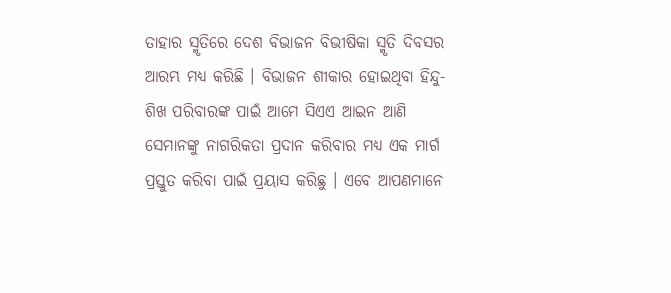ତାହାର ସ୍ମୃତିରେ ଦେଶ ବିଭାଜନ ବିଭୀଷିକା ସ୍ମୃତି ଦିବସର ଆରମ୍ଭ ମଧ୍ୟ କରିଛି । ବିଭାଜନ ଶୀକାର ହୋଇଥିବା ହିନ୍ଦୁ- ଶିଖ ପରିବାରଙ୍କ ପାଇଁ ଆମେ ସିଏଏ ଆଇନ ଆଣି ସେମାନଙ୍କୁ ନାଗରିକତା ପ୍ରଦାନ କରିବାର ମଧ୍ୟ ଏକ ମାର୍ଗ ପ୍ରସ୍ତୁତ କରିବା ପାଇଁ ପ୍ରୟାସ କରିଛୁ । ଏବେ ଆପଣମାନେ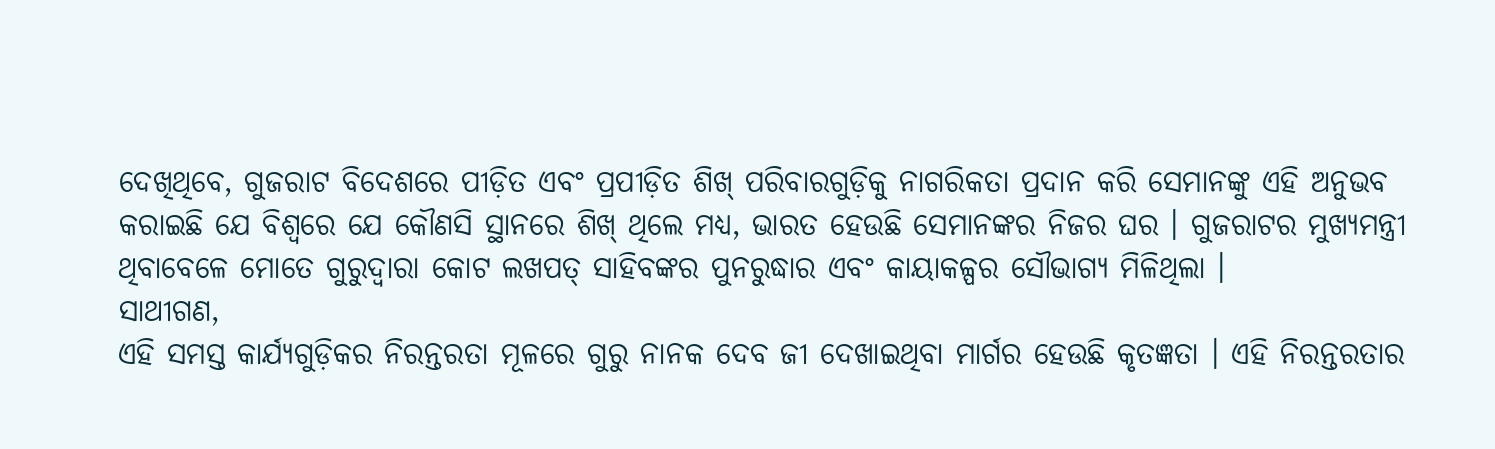ଦେଖିଥିବେ, ଗୁଜରାଟ ବିଦେଶରେ ପୀଡ଼ିତ ଏବଂ ପ୍ରପୀଡ଼ିତ ଶିଖ୍ ପରିବାରଗୁଡ଼ିକୁ ନାଗରିକତା ପ୍ରଦାନ କରି ସେମାନଙ୍କୁ ଏହି ଅନୁଭବ କରାଇଛି ଯେ ବିଶ୍ୱରେ ଯେ କୌଣସି ସ୍ଥାନରେ ଶିଖ୍ ଥିଲେ ମଧ୍ୟ, ଭାରତ ହେଉଛି ସେମାନଙ୍କର ନିଜର ଘର । ଗୁଜରାଟର ମୁଖ୍ୟମନ୍ତ୍ରୀ ଥିବାବେଳେ ମୋତେ ଗୁରୁଦ୍ୱାରା କୋଟ ଲଖପତ୍ ସାହିବଙ୍କର ପୁନରୁଦ୍ଧାର ଏବଂ କାୟାକଳ୍ପର ସୌଭାଗ୍ୟ ମିଳିଥିଲା ।
ସାଥୀଗଣ,
ଏହି ସମସ୍ତ କାର୍ଯ୍ୟଗୁଡ଼ିକର ନିରନ୍ତରତା ମୂଳରେ ଗୁରୁ ନାନକ ଦେବ ଜୀ ଦେଖାଇଥିବା ମାର୍ଗର ହେଉଛି କୃତଜ୍ଞତା । ଏହି ନିରନ୍ତରତାର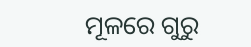ମୂଳରେ ଗୁରୁ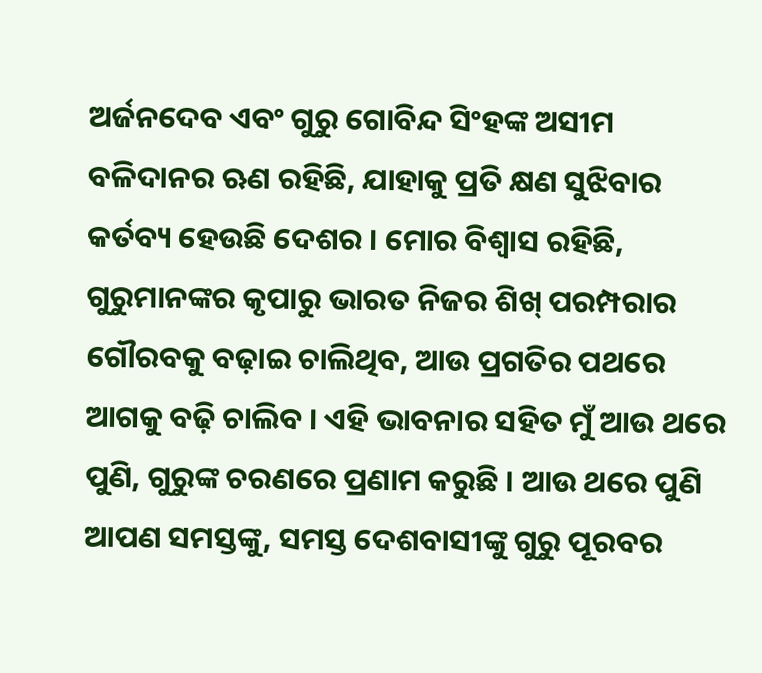ଅର୍ଜନଦେବ ଏବଂ ଗୁରୁ ଗୋବିନ୍ଦ ସିଂହଙ୍କ ଅସୀମ ବଳିଦାନର ଋଣ ରହିଛି, ଯାହାକୁ ପ୍ରତି କ୍ଷଣ ସୁଝିବାର କର୍ତବ୍ୟ ହେଉଛି ଦେଶର । ମୋର ବିଶ୍ୱାସ ରହିଛି, ଗୁରୁମାନଙ୍କର କୃପାରୁ ଭାରତ ନିଜର ଶିଖ୍ ପରମ୍ପରାର ଗୌରବକୁ ବଢ଼ାଇ ଚାଲିଥିବ, ଆଉ ପ୍ରଗତିର ପଥରେ ଆଗକୁ ବଢ଼ି ଚାଲିବ । ଏହି ଭାବନାର ସହିତ ମୁଁ ଆଉ ଥରେ ପୁଣି, ଗୁରୁଙ୍କ ଚରଣରେ ପ୍ରଣାମ କରୁଛି । ଆଉ ଥରେ ପୁଣି ଆପଣ ସମସ୍ତଙ୍କୁ, ସମସ୍ତ ଦେଶବାସୀଙ୍କୁ ଗୁରୁ ପୂରବର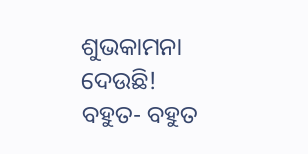ଶୁଭକାମନା ଦେଉଛି!
ବହୁତ- ବହୁତ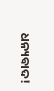ଧନ୍ୟବାଦ!